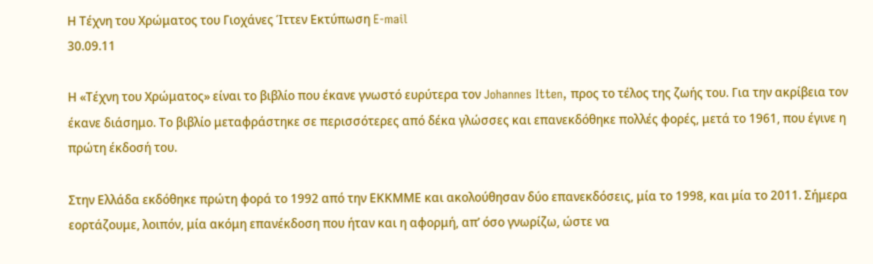Η Τέχνη του Χρώματος του Γιοχάνες Ίττεν Εκτύπωση E-mail
30.09.11

Η «Τέχνη του Χρώματος» είναι το βιβλίο που έκανε γνωστό ευρύτερα τον Johannes Itten, προς το τέλος της ζωής του. Για την ακρίβεια τον έκανε διάσημο. Το βιβλίο μεταφράστηκε σε περισσότερες από δέκα γλώσσες και επανεκδόθηκε πολλές φορές, μετά το 1961, που έγινε η πρώτη έκδοσή του.

Στην Ελλάδα εκδόθηκε πρώτη φορά το 1992 από την ΕΚΚΜΜΕ και ακολούθησαν δύο επανεκδόσεις, μία το 1998, και μία το 2011. Σήμερα εορτάζουμε, λοιπόν, μία ακόμη επανέκδοση που ήταν και η αφορμή, απ’ όσο γνωρίζω, ώστε να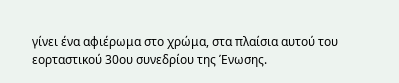γίνει ένα αφιέρωμα στο χρώμα, στα πλαίσια αυτού του εορταστικού 30ου συνεδρίου της Ένωσης.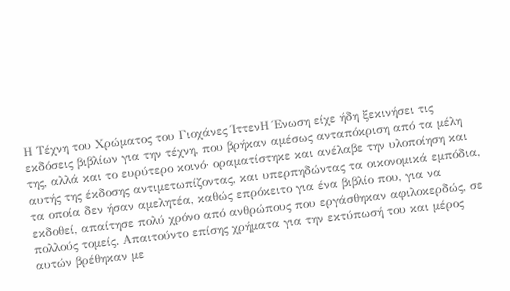Η Τέχνη του Χρώματος του Γιοχάνες ΊττενΗ Ένωση είχε ήδη ξεκινήσει τις εκδόσεις βιβλίων για την τέχνη, που βρήκαν αμέσως ανταπόκριση από τα μέλη της, αλλά και το ευρύτερο κοινό· οραματίστηκε και ανέλαβε την υλοποίηση και αυτής της έκδοσης αντιμετωπίζοντας, και υπερπηδώντας τα οικονομικά εμπόδια, τα οποία δεν ήσαν αμελητέα, καθώς επρόκειτο για ένα βιβλίο που, για να εκδοθεί, απαίτησε πολύ χρόνο από ανθρώπους που εργάσθηκαν αφιλοκερδώς, σε πολλούς τομείς. Απαιτούντο επίσης χρήματα για την εκτύπωσή του και μέρος αυτών βρέθηκαν με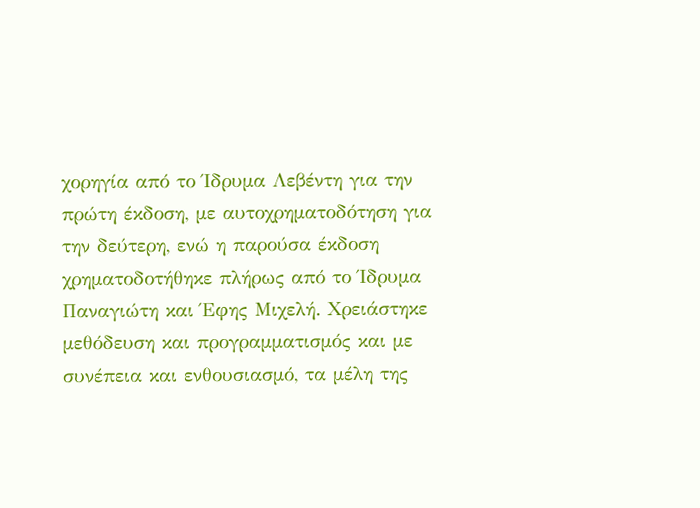χορηγία από το Ίδρυμα Λεβέντη για την πρώτη έκδοση, με αυτοχρηματοδότηση για την δεύτερη, ενώ η παρούσα έκδοση χρηματοδοτήθηκε πλήρως από το Ίδρυμα Παναγιώτη και Έφης Μιχελή. Χρειάστηκε μεθόδευση και προγραμματισμός και με συνέπεια και ενθουσιασμό, τα μέλη της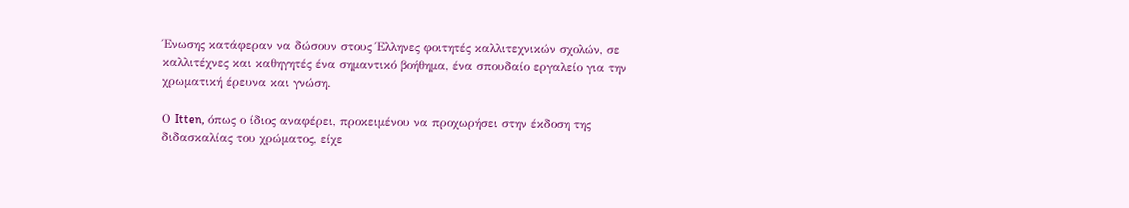Ένωσης κατάφεραν να δώσουν στους Έλληνες φοιτητές καλλιτεχνικών σχολών, σε καλλιτέχνες και καθηγητές ένα σημαντικό βοήθημα, ένα σπουδαίο εργαλείο για την χρωματική έρευνα και γνώση.

Ο Itten, όπως ο ίδιος αναφέρει, προκειμένου να προχωρήσει στην έκδοση της διδασκαλίας του χρώματος, είχε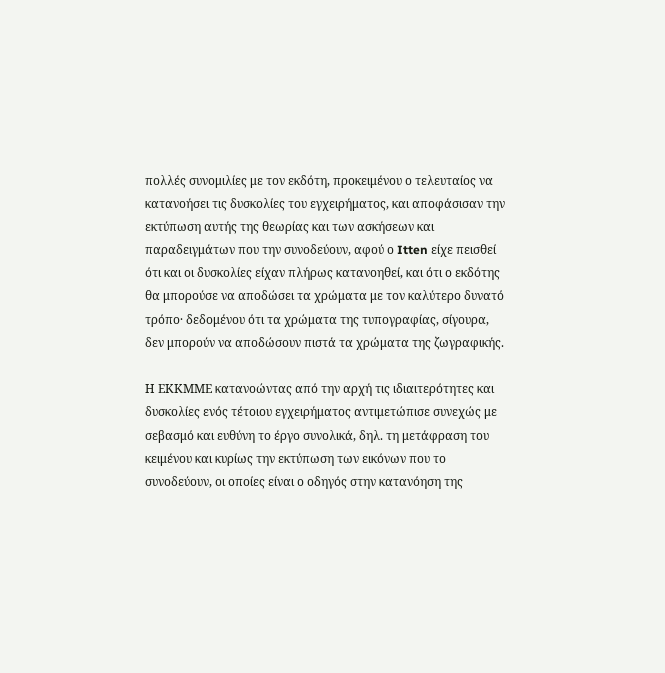πολλές συνομιλίες με τον εκδότη, προκειμένου ο τελευταίος να κατανοήσει τις δυσκολίες του εγχειρήματος, και αποφάσισαν την εκτύπωση αυτής της θεωρίας και των ασκήσεων και παραδειγμάτων που την συνοδεύουν, αφού ο Itten είχε πεισθεί ότι και οι δυσκολίες είχαν πλήρως κατανοηθεί, και ότι ο εκδότης θα μπορούσε να αποδώσει τα χρώματα με τον καλύτερο δυνατό τρόπο· δεδομένου ότι τα χρώματα της τυπογραφίας, σίγουρα, δεν μπορούν να αποδώσουν πιστά τα χρώματα της ζωγραφικής.

Η ΕΚΚΜΜΕ κατανοώντας από την αρχή τις ιδιαιτερότητες και δυσκολίες ενός τέτοιου εγχειρήματος αντιμετώπισε συνεχώς με σεβασμό και ευθύνη το έργο συνολικά, δηλ. τη μετάφραση του κειμένου και κυρίως την εκτύπωση των εικόνων που το συνοδεύουν, οι οποίες είναι ο οδηγός στην κατανόηση της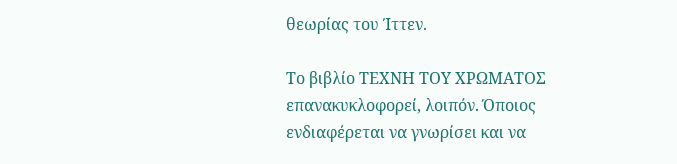θεωρίας του Ίττεν.

Το βιβλίο ΤΕΧΝΗ ΤΟΥ ΧΡΩΜΑΤΟΣ επανακυκλοφορεί, λοιπόν. Όποιος ενδιαφέρεται να γνωρίσει και να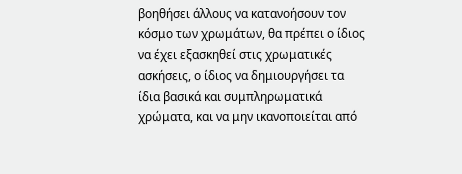βοηθήσει άλλους να κατανοήσουν τον κόσμο των χρωμάτων, θα πρέπει ο ίδιος να έχει εξασκηθεί στις χρωματικές ασκήσεις, ο ίδιος να δημιουργήσει τα ίδια βασικά και συμπληρωματικά χρώματα, και να μην ικανοποιείται από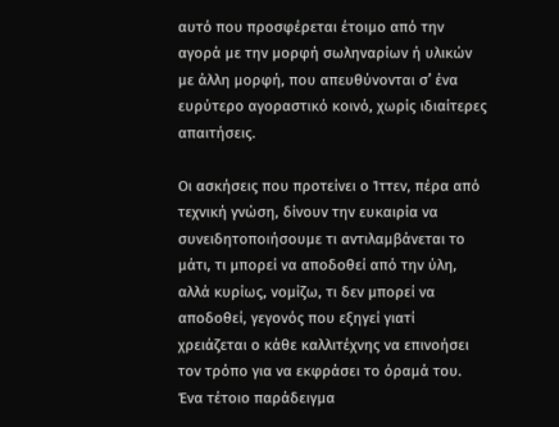αυτό που προσφέρεται έτοιμο από την αγορά με την μορφή σωληναρίων ή υλικών με άλλη μορφή, που απευθύνονται σ’ ένα ευρύτερο αγοραστικό κοινό, χωρίς ιδιαίτερες απαιτήσεις.

Οι ασκήσεις που προτείνει ο Ίττεν, πέρα από τεχνική γνώση, δίνουν την ευκαιρία να συνειδητοποιήσουμε τι αντιλαμβάνεται το μάτι, τι μπορεί να αποδοθεί από την ύλη, αλλά κυρίως, νομίζω, τι δεν μπορεί να αποδοθεί, γεγονός που εξηγεί γιατί χρειάζεται ο κάθε καλλιτέχνης να επινοήσει τον τρόπο για να εκφράσει το όραμά του. Ένα τέτοιο παράδειγμα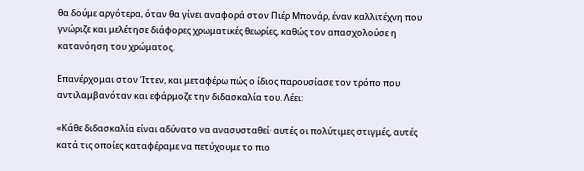θα δούμε αργότερα, όταν θα γίνει αναφορά στον Πιέρ Μπονάρ, έναν καλλιτέχνη που γνώριζε και μελέτησε διάφορες χρωματικές θεωρίες, καθώς τον απασχολούσε η κατανόηση του χρώματος.

Επανέρχομαι στον Ίττεν, και μεταφέρω πώς ο ίδιος παρουσίασε τον τρόπο που αντιλαμβανόταν και εφάρμοζε την διδασκαλία του. Λέει:

«Κάθε διδασκαλία είναι αδύνατο να ανασυσταθεί· αυτές οι πολύτιμες στιγμές, αυτές κατά τις οποίες καταφέραμε να πετύχουμε το πιο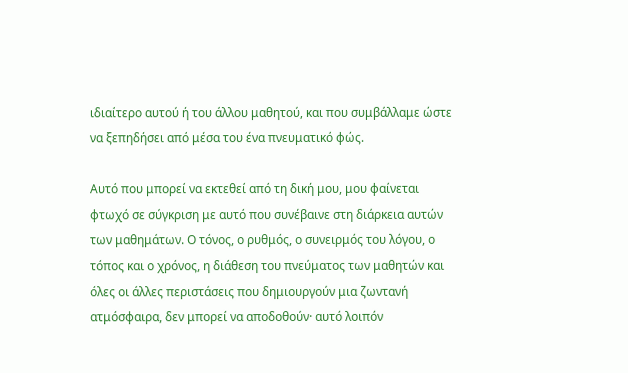ιδιαίτερο αυτού ή του άλλου μαθητού, και που συμβάλλαμε ώστε να ξεπηδήσει από μέσα του ένα πνευματικό φώς.

Αυτό που μπορεί να εκτεθεί από τη δική μου, μου φαίνεται φτωχό σε σύγκριση με αυτό που συνέβαινε στη διάρκεια αυτών των μαθημάτων. Ο τόνος, ο ρυθμός, ο συνειρμός του λόγου, ο τόπος και ο χρόνος, η διάθεση του πνεύματος των μαθητών και όλες οι άλλες περιστάσεις που δημιουργούν μια ζωντανή ατμόσφαιρα, δεν μπορεί να αποδοθούν· αυτό λοιπόν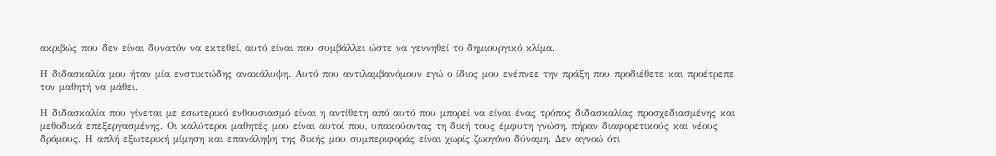ακριβώς που δεν είναι δυνατόν να εκτεθεί, αυτό είναι που συμβάλλει ώστε να γεννηθεί το δημιουργικό κλίμα.

Η διδασκαλία μου ήταν μία ενστικτώδης ανακάλυψη. Αυτό που αντιλαμβανόμουν εγώ ο ίδιος μου ενέπνεε την πράξη που προδιέθετε και προέτρεπε τον μαθητή να μάθει.

Η διδασκαλία που γίνεται με εσωτερικό ενθουσιασμό είναι η αντίθετη από αυτό που μπορεί να είναι ένας τρόπος διδασκαλίας προσχεδιασμένης και μεθοδικά επεξεργασμένης. Οι καλύτεροι μαθητές μου είναι αυτοί που, υπακούοντας τη δική τους έμφυτη γνώση, πήραν διαφορετικούς και νέους δρόμους. Η απλή εξωτερική μίμηση και επανάληψη της δικής μου συμπεριφοράς είναι χωρίς ζωογόνο δύναμη. Δεν αγνοώ ότι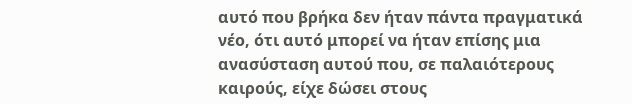αυτό που βρήκα δεν ήταν πάντα πραγματικά νέο, ότι αυτό μπορεί να ήταν επίσης μια ανασύσταση αυτού που, σε παλαιότερους καιρούς, είχε δώσει στους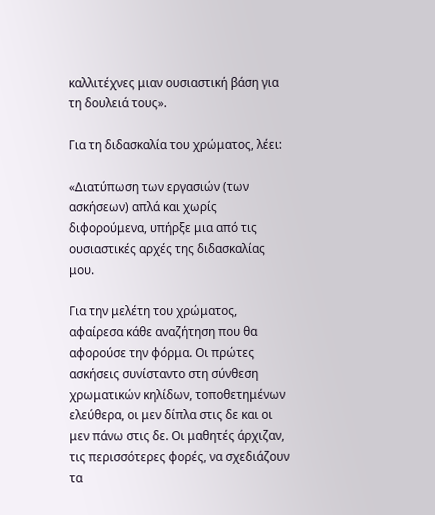καλλιτέχνες μιαν ουσιαστική βάση για τη δουλειά τους».

Για τη διδασκαλία του χρώματος, λέει:

«Διατύπωση των εργασιών (των ασκήσεων) απλά και χωρίς διφορούμενα, υπήρξε μια από τις ουσιαστικές αρχές της διδασκαλίας μου.

Για την μελέτη του χρώματος, αφαίρεσα κάθε αναζήτηση που θα αφορούσε την φόρμα. Οι πρώτες ασκήσεις συνίσταντο στη σύνθεση χρωματικών κηλίδων, τοποθετημένων ελεύθερα, οι μεν δίπλα στις δε και οι μεν πάνω στις δε. Οι μαθητές άρχιζαν, τις περισσότερες φορές, να σχεδιάζουν τα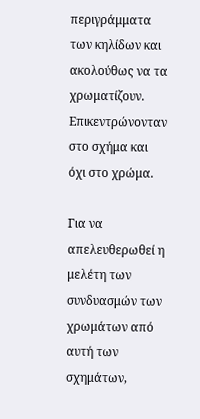περιγράμματα των κηλίδων και ακολούθως να τα χρωματίζουν. Επικεντρώνονταν στο σχήμα και όχι στο χρώμα.

Για να απελευθερωθεί η μελέτη των συνδυασμών των χρωμάτων από αυτή των σχημάτων,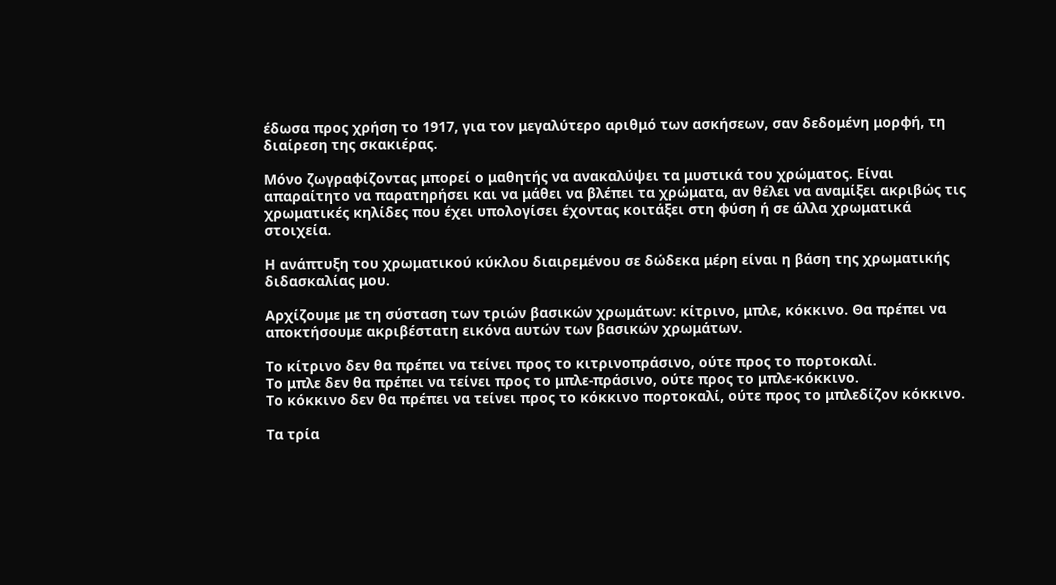έδωσα προς χρήση το 1917, για τον μεγαλύτερο αριθμό των ασκήσεων, σαν δεδομένη μορφή, τη διαίρεση της σκακιέρας.

Μόνο ζωγραφίζοντας μπορεί ο μαθητής να ανακαλύψει τα μυστικά του χρώματος. Είναι απαραίτητο να παρατηρήσει και να μάθει να βλέπει τα χρώματα, αν θέλει να αναμίξει ακριβώς τις χρωματικές κηλίδες που έχει υπολογίσει έχοντας κοιτάξει στη φύση ή σε άλλα χρωματικά στοιχεία.

Η ανάπτυξη του χρωματικού κύκλου διαιρεμένου σε δώδεκα μέρη είναι η βάση της χρωματικής διδασκαλίας μου.

Αρχίζουμε με τη σύσταση των τριών βασικών χρωμάτων: κίτρινο, μπλε, κόκκινο. Θα πρέπει να αποκτήσουμε ακριβέστατη εικόνα αυτών των βασικών χρωμάτων.

Το κίτρινο δεν θα πρέπει να τείνει προς το κιτρινοπράσινο, ούτε προς το πορτοκαλί.
Το μπλε δεν θα πρέπει να τείνει προς το μπλε-πράσινο, ούτε προς το μπλε-κόκκινο.
Το κόκκινο δεν θα πρέπει να τείνει προς το κόκκινο πορτοκαλί, ούτε προς το μπλεδίζον κόκκινο.

Τα τρία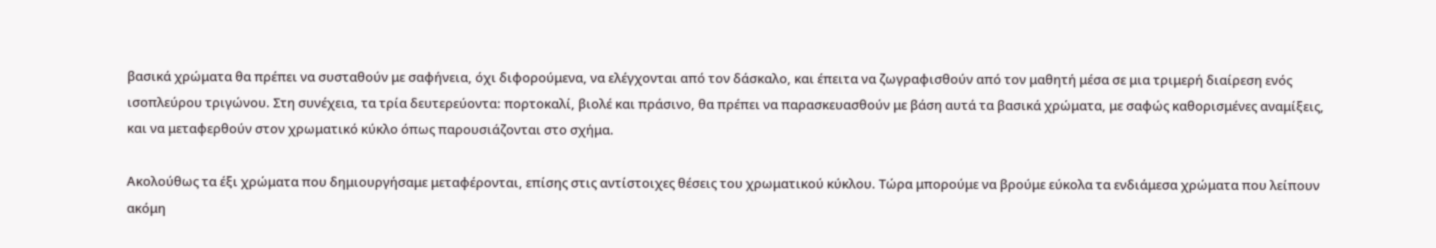βασικά χρώματα θα πρέπει να συσταθούν με σαφήνεια, όχι διφορούμενα, να ελέγχονται από τον δάσκαλο, και έπειτα να ζωγραφισθούν από τον μαθητή μέσα σε μια τριμερή διαίρεση ενός ισοπλεύρου τριγώνου. Στη συνέχεια, τα τρία δευτερεύοντα: πορτοκαλί, βιολέ και πράσινο, θα πρέπει να παρασκευασθούν με βάση αυτά τα βασικά χρώματα, με σαφώς καθορισμένες αναμίξεις, και να μεταφερθούν στον χρωματικό κύκλο όπως παρουσιάζονται στο σχήμα.

Ακολούθως τα έξι χρώματα που δημιουργήσαμε μεταφέρονται, επίσης στις αντίστοιχες θέσεις του χρωματικού κύκλου. Τώρα μπορούμε να βρούμε εύκολα τα ενδιάμεσα χρώματα που λείπουν ακόμη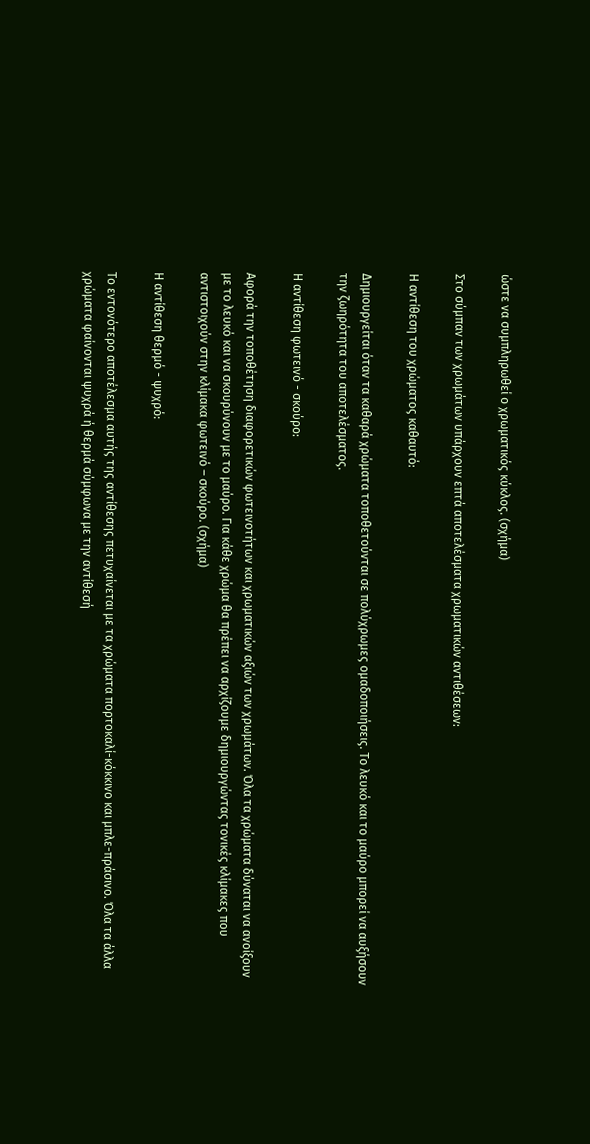ώστε να συμπληρωθεί ο χρωματικός κύκλος. (σχήμα)

Στο σύμπαν των χρωμάτων υπάρχουν επτά αποτελέσματα χρωματικών αντιθέσεων:

Η αντίθεση του χρώματος καθαυτό:

Δημιουργείται όταν τα καθαρά χρώματα τοποθετούνται σε πολύχρωμες ομαδοποιήσεις. Το λευκό και το μαύρο μπορεί να αυξήσουν την ζωηρότητα του αποτελέσματος.

Η αντίθεση φωτεινό - σκούρο:

Αφορά την τοποθέτηση διαφορετικών φωτεινοτήτων και χρωματικών αξιών των χρωμάτων. Όλα τα χρώματα δύναται να ανοίξουν με το λευκό και να σκουρύνουν με το μαύρο. Για κάθε χρώμα θα πρέπει να αρχίζουμε δημιουργώντας τονικές κλίμακες που αντιστοιχούν στην κλίμακα φωτεινό – σκούρο. (σχήμα)

Η αντίθεση θερμό - ψυχρό:

Το εντονότερο αποτέλεσμα αυτής της αντίθεσης πετυχαίνεται με τα χρώματα πορτοκαλί-κόκκινο και μπλε-πράσινο. Όλα τα άλλα χρώματα φαίνονται ψυχρά ή θερμά σύμφωνα με την αντίθεσή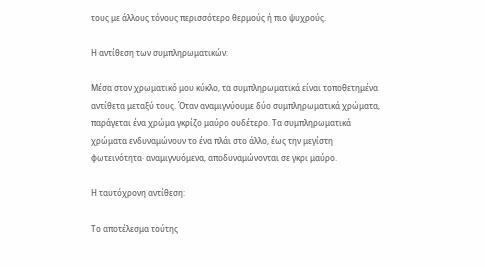τους με άλλους τόνους περισσότερο θερμούς ή πιο ψυχρούς.

Η αντίθεση των συμπληρωματικών:

Μέσα στον χρωματικό μου κύκλο, τα συμπληρωματικά είναι τοποθετημένα αντίθετα μεταξύ τους. Όταν αναμιγνύουμε δύο συμπληρωματικά χρώματα, παράγεται ένα χρώμα γκρίζο μαύρο ουδέτερο. Τα συμπληρωματικά χρώματα ενδυναμώνουν το ένα πλάι στο άλλο, έως την μεγίστη φωτεινότητα· αναμιγνυόμενα, αποδυναμώνονται σε γκρι μαύρο.

Η ταυτόχρονη αντίθεση:

Το αποτέλεσμα τούτης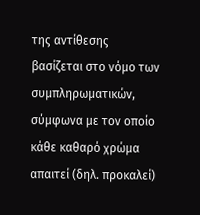της αντίθεσης βασίζεται στο νόμο των συμπληρωματικών, σύμφωνα με τον οποίο κάθε καθαρό χρώμα απαιτεί (δηλ. προκαλεί)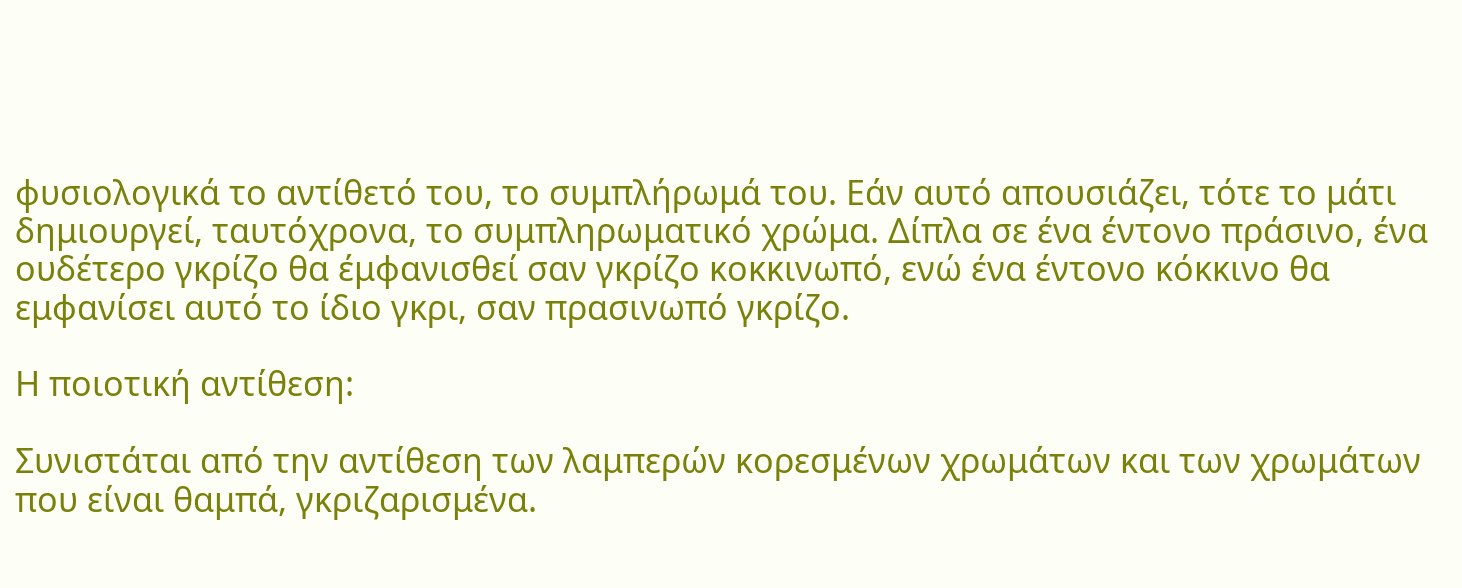φυσιολογικά το αντίθετό του, το συμπλήρωμά του. Εάν αυτό απουσιάζει, τότε το μάτι δημιουργεί, ταυτόχρονα, το συμπληρωματικό χρώμα. Δίπλα σε ένα έντονο πράσινο, ένα ουδέτερο γκρίζο θα έμφανισθεί σαν γκρίζο κοκκινωπό, ενώ ένα έντονο κόκκινο θα εμφανίσει αυτό το ίδιο γκρι, σαν πρασινωπό γκρίζο.

Η ποιοτική αντίθεση:

Συνιστάται από την αντίθεση των λαμπερών κορεσμένων χρωμάτων και των χρωμάτων που είναι θαμπά, γκριζαρισμένα.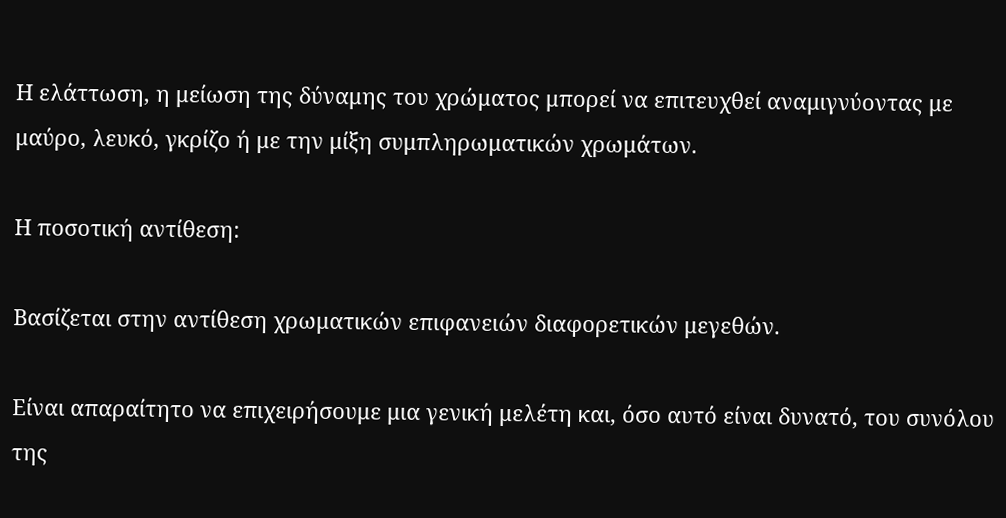Η ελάττωση, η μείωση της δύναμης του χρώματος μπορεί να επιτευχθεί αναμιγνύοντας με μαύρο, λευκό, γκρίζο ή με την μίξη συμπληρωματικών χρωμάτων.

Η ποσοτική αντίθεση:

Βασίζεται στην αντίθεση χρωματικών επιφανειών διαφορετικών μεγεθών.

Είναι απαραίτητο να επιχειρήσουμε μια γενική μελέτη και, όσο αυτό είναι δυνατό, του συνόλου της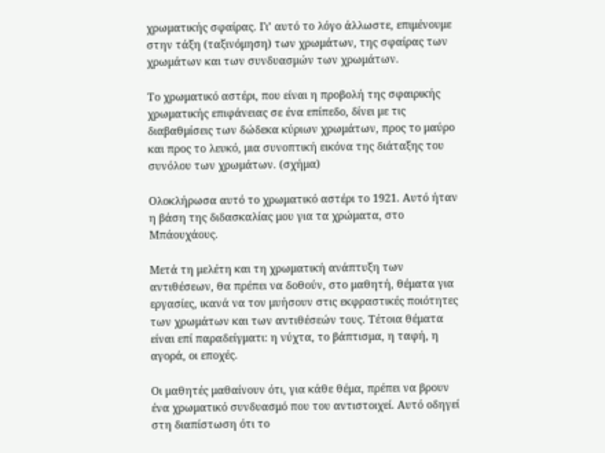χρωματικής σφαίρας. Γι’ αυτό το λόγο άλλωστε, επιμένουμε στην τάξη (ταξινόμηση) των χρωμάτων, της σφαίρας των χρωμάτων και των συνδυασμών των χρωμάτων.

Το χρωματικό αστέρι, που είναι η προβολή της σφαιρικής χρωματικής επιφάνειας σε ένα επίπεδο, δίνει με τις διαβαθμίσεις των δώδεκα κύριων χρωμάτων, προς το μαύρο και προς το λευκό, μια συνοπτική εικόνα της διάταξης του συνόλου των χρωμάτων. (σχήμα)

Ολοκλήρωσα αυτό το χρωματικό αστέρι το 1921. Αυτό ήταν η βάση της διδασκαλίας μου για τα χρώματα, στο Μπάουχάους.

Μετά τη μελέτη και τη χρωματική ανάπτυξη των αντιθέσεων, θα πρέπει να δοθούν, στο μαθητή, θέματα για εργασίες, ικανά να τον μυήσουν στις εκφραστικές ποιότητες των χρωμάτων και των αντιθέσεών τους. Τέτοια θέματα είναι επί παραδείγματι: η νύχτα, το βάπτισμα, η ταφή, η αγορά, οι εποχές.

Οι μαθητές μαθαίνουν ότι, για κάθε θέμα, πρέπει να βρουν ένα χρωματικό συνδυασμό που του αντιστοιχεί. Αυτό οδηγεί στη διαπίστωση ότι το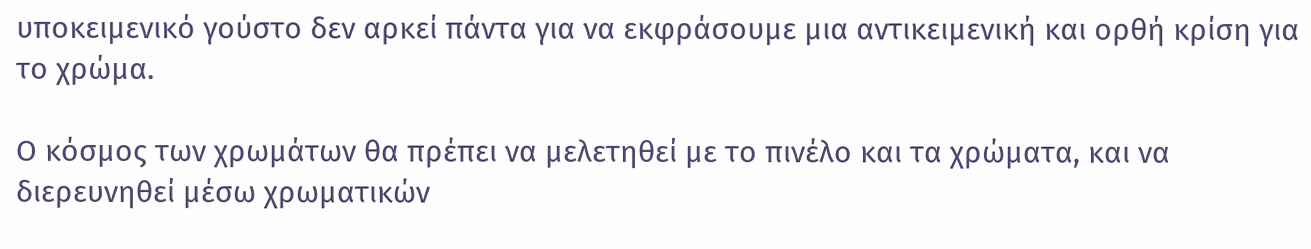υποκειμενικό γούστο δεν αρκεί πάντα για να εκφράσουμε μια αντικειμενική και ορθή κρίση για το χρώμα.

Ο κόσμος των χρωμάτων θα πρέπει να μελετηθεί με το πινέλο και τα χρώματα, και να διερευνηθεί μέσω χρωματικών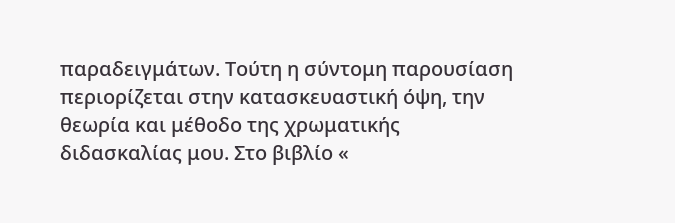παραδειγμάτων. Τούτη η σύντομη παρουσίαση περιορίζεται στην κατασκευαστική όψη, την θεωρία και μέθοδο της χρωματικής διδασκαλίας μου. Στο βιβλίο «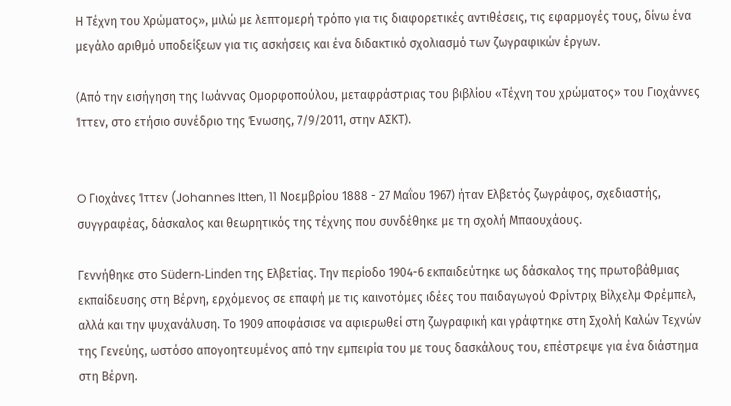Η Τέχνη του Χρώματος», μιλώ με λεπτομερή τρόπο για τις διαφορετικές αντιθέσεις, τις εφαρμογές τους, δίνω ένα μεγάλο αριθμό υποδείξεων για τις ασκήσεις και ένα διδακτικό σχολιασμό των ζωγραφικών έργων.

(Από την εισήγηση της Ιωάννας Ομορφοπούλου, μεταφράστριας του βιβλίου «Τέχνη του χρώματος» του Γιοχάννες Ίττεν, στο ετήσιο συνέδριο της Ένωσης, 7/9/2011, στην ΑΣΚΤ).


O Γιοχάνες Ίττεν (Johannes Itten, 11 Νοεμβρίου 1888 - 27 Μαΐου 1967) ήταν Ελβετός ζωγράφος, σχεδιαστής, συγγραφέας, δάσκαλος και θεωρητικός της τέχνης που συνδέθηκε με τη σχολή Μπαουχάους.

Γεννήθηκε στο Südern-Linden της Ελβετίας. Την περίοδο 1904-6 εκπαιδεύτηκε ως δάσκαλος της πρωτοβάθμιας εκπαίδευσης στη Βέρνη, ερχόμενος σε επαφή με τις καινοτόμες ιδέες του παιδαγωγού Φρίντριχ Βίλχελμ Φρέμπελ, αλλά και την ψυχανάλυση. Το 1909 αποφάσισε να αφιερωθεί στη ζωγραφική και γράφτηκε στη Σχολή Καλών Τεχνών της Γενεύης, ωστόσο απογοητευμένος από την εμπειρία του με τους δασκάλους του, επέστρεψε για ένα διάστημα στη Βέρνη.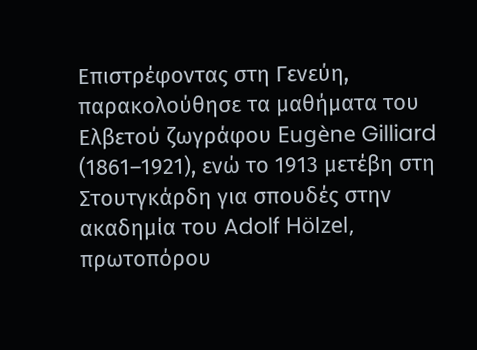Επιστρέφοντας στη Γενεύη, παρακολούθησε τα μαθήματα του Ελβετού ζωγράφου Eugène Gilliard (1861–1921), ενώ το 1913 μετέβη στη Στουτγκάρδη για σπουδές στην ακαδημία του Adolf Hölzel, πρωτοπόρου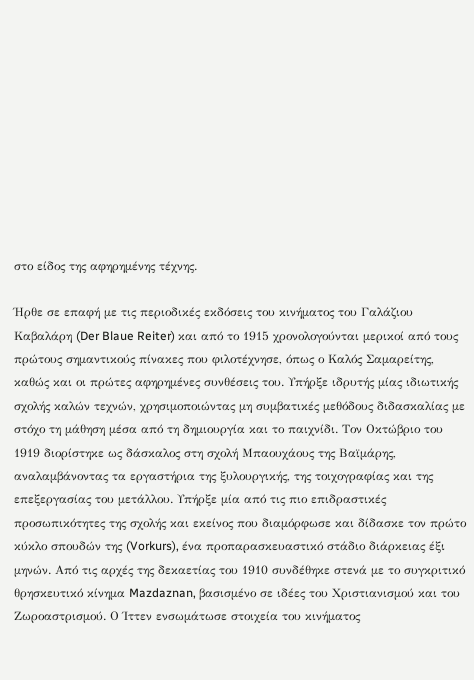στο είδος της αφηρημένης τέχνης.

Ήρθε σε επαφή με τις περιοδικές εκδόσεις του κινήματος του Γαλάζιου Καβαλάρη (Der Blaue Reiter) και από το 1915 χρονολογούνται μερικοί από τους πρώτους σημαντικούς πίνακες που φιλοτέχνησε, όπως ο Καλός Σαμαρείτης, καθώς και οι πρώτες αφηρημένες συνθέσεις του. Υπήρξε ιδρυτής μίας ιδιωτικής σχολής καλών τεχνών, χρησιμοποιώντας μη συμβατικές μεθόδους διδασκαλίας με στόχο τη μάθηση μέσα από τη δημιουργία και το παιχνίδι. Τον Οκτώβριο του 1919 διορίστηκε ως δάσκαλος στη σχολή Μπαουχάους της Βαϊμάρης, αναλαμβάνοντας τα εργαστήρια της ξυλουργικής, της τοιχογραφίας και της επεξεργασίας του μετάλλου. Υπήρξε μία από τις πιο επιδραστικές προσωπικότητες της σχολής και εκείνος που διαμόρφωσε και δίδασκε τον πρώτο κύκλο σπουδών της (Vorkurs), ένα προπαρασκευαστικό στάδιο διάρκειας έξι μηνών. Από τις αρχές της δεκαετίας του 1910 συνδέθηκε στενά με το συγκριτικό θρησκευτικό κίνημα Mazdaznan, βασισμένο σε ιδέες του Χριστιανισμού και του Ζωροαστρισμού. Ο Ίττεν ενσωμάτωσε στοιχεία του κινήματος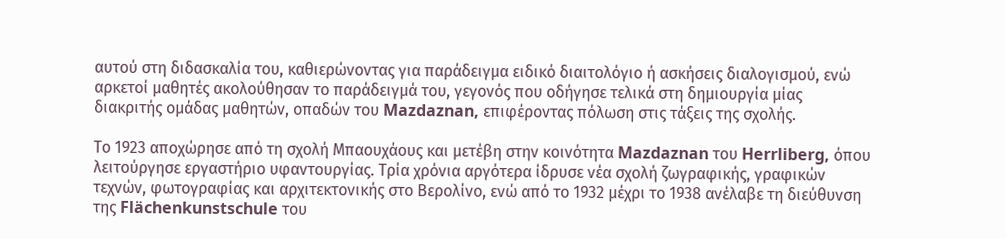αυτού στη διδασκαλία του, καθιερώνοντας για παράδειγμα ειδικό διαιτολόγιο ή ασκήσεις διαλογισμού, ενώ αρκετοί μαθητές ακολούθησαν το παράδειγμά του, γεγονός που οδήγησε τελικά στη δημιουργία μίας διακριτής ομάδας μαθητών, οπαδών του Mazdaznan, επιφέροντας πόλωση στις τάξεις της σχολής.

Το 1923 αποχώρησε από τη σχολή Μπαουχάους και μετέβη στην κοινότητα Mazdaznan του Herrliberg, όπου λειτούργησε εργαστήριο υφαντουργίας. Τρία χρόνια αργότερα ίδρυσε νέα σχολή ζωγραφικής, γραφικών τεχνών, φωτογραφίας και αρχιτεκτονικής στο Βερολίνο, ενώ από το 1932 μέχρι το 1938 ανέλαβε τη διεύθυνση της Flächenkunstschule του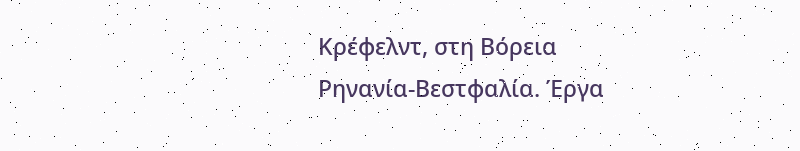Κρέφελντ, στη Βόρεια Ρηνανία-Βεστφαλία. Έργα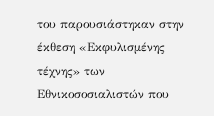του παρουσιάστηκαν στην έκθεση «Εκφυλισμένης τέχνης» των Εθνικοσοσιαλιστών που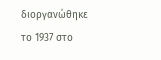διοργανώθηκε το 1937 στο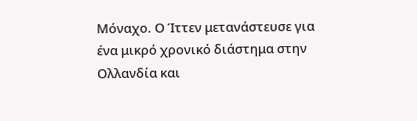Μόναχο. Ο Ίττεν μετανάστευσε για ένα μικρό χρονικό διάστημα στην Ολλανδία και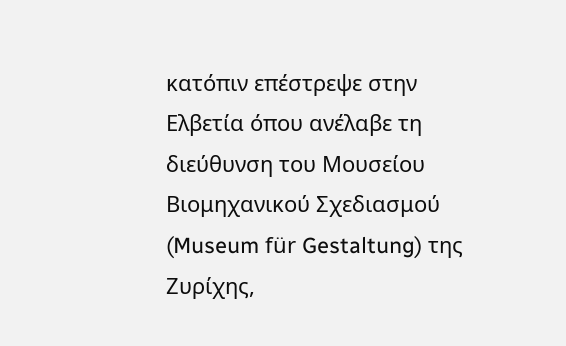κατόπιν επέστρεψε στην Ελβετία όπου ανέλαβε τη διεύθυνση του Μουσείου Βιομηχανικού Σχεδιασμού (Museum für Gestaltung) της Ζυρίχης,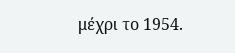μέχρι το 1954.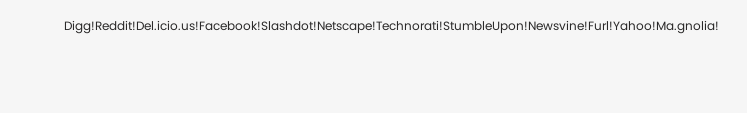Digg!Reddit!Del.icio.us!Facebook!Slashdot!Netscape!Technorati!StumbleUpon!Newsvine!Furl!Yahoo!Ma.gnolia!